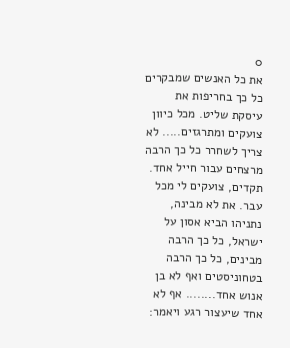0
את כל האנשים שמבקרים כל כך בחריפות את עיסקת שליט. מכל כיוון צועקים ומתרגזים..... לא צריך לשחרר כל כך הרבה מרצחים עבור חייל אחד. תקדים, צועקים לי מכל עבר. את לא מבינה, נתניהו הביא אסון על ישראל, כל כך הרבה מבינים, כל כך הרבה בטחוניסטים ואף לא בן אנוש אחד........ אף לא אחד שיעצור רגע ויאמר: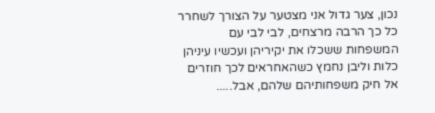נכון, צער גדול אני מצטער על הצורך לשחרר כל כך הרבה מרצחים, לבי לבי עם המשפחות ששכלו את יקיריהן ועכשיו עיניהן כלות וליבן נחמץ כשהאחראים לכך חוזרים אל חיק משפחותיהם שלהם, אבל.....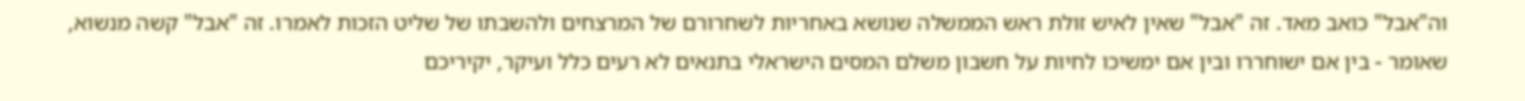וה"אבל" כואב מאד. זה "אבל" שאין לאיש זולת ראש הממשלה שנושא באחריות לשחרורם של המרצחים ולהשבתו של שליט הזכות לאמרו. זה "אבל" קשה מנשוא, שאומר - בין אם ישוחררו ובין אם ימשיכו לחיות על חשבון משלם המסים הישראלי בתנאים לא רעים כלל ועיקר, יקיריכם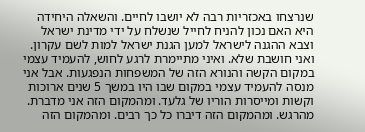שנרצחו באכזריות רבה לא יושבו לחיים. והשאלה היחידה היא האם נכון להניח לחייל שנשלח על ידי מדינת ישראל וצבא ההגנה לישראל למען הגנת ישראל למות לשם עקרון. ואני חושבת שלא. ואיני מתיימרת לרגע לחוש, להעמיד עצמי במקום הקשה והנורא הזה של המשפחות הנפגעות. אבל אני מנסה להעמיד עצמי במקום שבו היו במשך 5 שנים ארוכות וקשות ומייסרות הוריו של גלעד. ומהמקום הזה אני מדברת. מהרגש. ומהמקום הזה דיברו כל כך רבים. ומהמקום הזה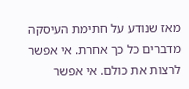מאז שנודע על חתימת העיסקה מדברים כל כך אחרת. אי אפשר לרצות את כולם. אי אפשר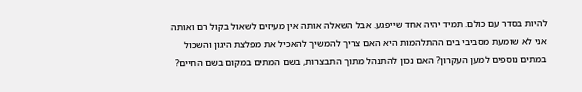להיות בסדר עם כולם. תמיד יהיה אחד שייפגע. אבל השאלה אותה אין מעיזים לשאול בקול רם ואותה אני לא שומעת מסביבי בים ההתלהמות היא האם צריך להמשיך להאכיל את מפלצת היגון והשכול במתים נוספים למען העקרון? האם נכון להתנהל מתוך התבצרות, בשם המתים במקום בשם החיים?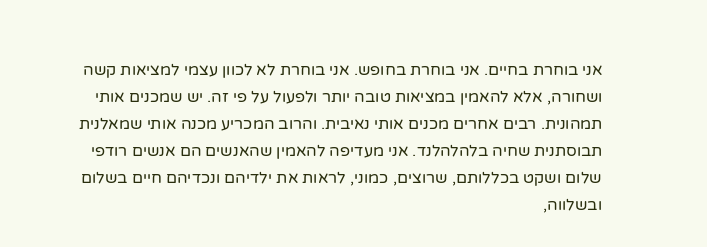אני בוחרת בחיים. אני בוחרת בחופש. אני בוחרת לא לכוון עצמי למציאות קשה ושחורה, אלא להאמין במציאות טובה יותר ולפעול על פי זה. יש שמכנים אותי תמהונית. רבים אחרים מכנים אותי נאיבית. והרוב המכריע מכנה אותי שמאלנית תבוסתנית שחיה בלהלהלנד. אני מעדיפה להאמין שהאנשים הם אנשים רודפי שלום ושקט בכללותם, שרוצים, כמוני, לראות את ילדיהם ונכדיהם חיים בשלום ובשלווה,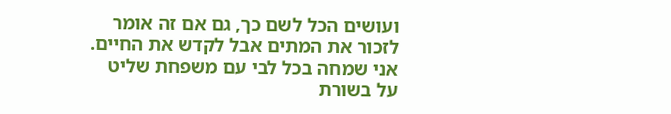ועושים הכל לשם כך, גם אם זה אומר לזכור את המתים אבל לקדש את החיים. אני שמחה בכל לבי עם משפחת שליט על בשורת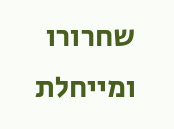שחרורו ומייחלת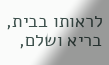לראותו בבית, בריא ושלם,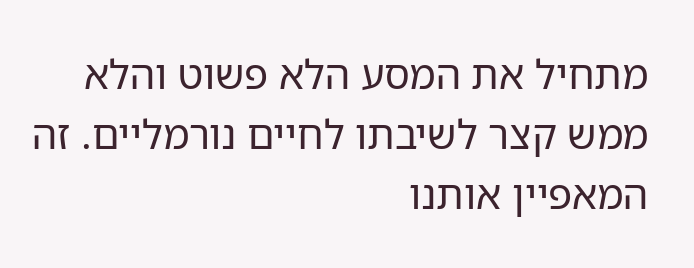מתחיל את המסע הלא פשוט והלא ממש קצר לשיבתו לחיים נורמליים. זה המאפיין אותנו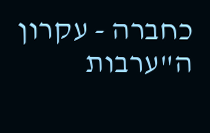כחברה - עקרון ה"ערבות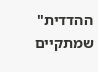ההדדית" שמתקיים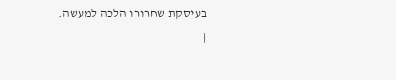בעיסקת שחרורו הלכה למעשה.
|